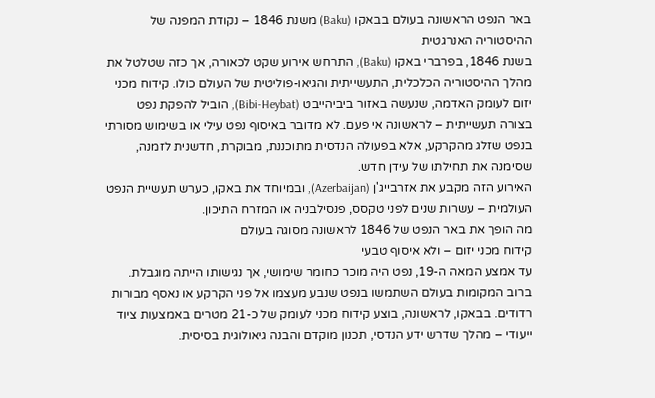באר הנפט הראשונה בעולם בבאקו (Baku) משנת 1846 – נקודת המפנה של ההיסטוריה האנרגטית
בשנת 1846, בפרברי באקו (Baku), התרחש אירוע שקט לכאורה, אך כזה שטלטל את מהלך ההיסטוריה הכלכלית, התעשייתית והגיאו-פוליטית של העולם כולו. קידוח מכני יזום לעומק האדמה, שנעשה באזור ביביהייבט (Bibi-Heybat), הוביל להפקת נפט בצורה תעשייתית – לראשונה אי פעם. לא מדובר באיסוף נפט עילי או בשימוש מסורתי בנפט שזלג מהקרקע, אלא בפעולה הנדסית מתוכננת, מבוקרת, חדשנית לזמנה, שסימנה את תחילתו של עידן חדש.
האירוע הזה מקבע את אזרבייג'ן (Azerbaijan), ובמיוחד את באקו, כערש תעשיית הנפט העולמית – עשרות שנים לפני טקסס, פנסילבניה או המזרח התיכון.
מה הופך את באר הנפט של 1846 לראשונה מסוגה בעולם
קידוח מכני יזום – ולא איסוף טבעי
עד אמצע המאה ה-19, נפט היה מוכר כחומר שימושי, אך נגישותו הייתה מוגבלת. ברוב המקומות בעולם השתמשו בנפט שנבע מעצמו אל פני הקרקע או נאסף מבורות רדודים. בבאקו, לראשונה, בוצע קידוח מכני לעומק של כ-21 מטרים באמצעות ציוד ייעודי – מהלך שדרש ידע הנדסי, תכנון מוקדם והבנה גיאולוגית בסיסית.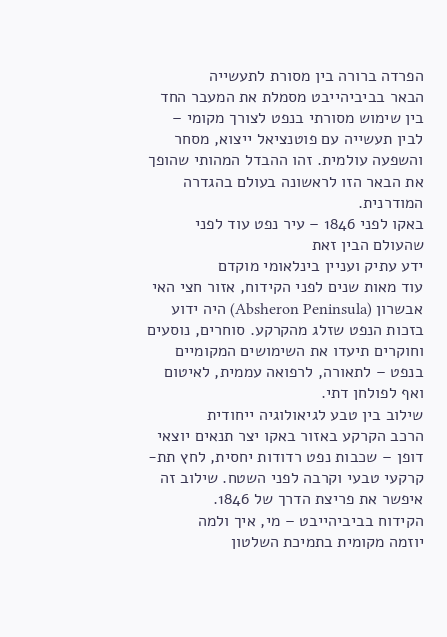הפרדה ברורה בין מסורת לתעשייה
הבאר בביביהייבט מסמלת את המעבר החד בין שימוש מסורתי בנפט לצורך מקומי – לבין תעשייה עם פוטנציאל ייצוא, מסחר והשפעה עולמית. זהו ההבדל המהותי שהופך את הבאר הזו לראשונה בעולם בהגדרה המודרנית.
באקו לפני 1846 – עיר נפט עוד לפני שהעולם הבין זאת
ידע עתיק ועניין בינלאומי מוקדם
עוד מאות שנים לפני הקידוח, אזור חצי האי אבשרון (Absheron Peninsula) היה ידוע בזכות הנפט שזלג מהקרקע. סוחרים, נוסעים וחוקרים תיעדו את השימושים המקומיים בנפט – לתאורה, לרפואה עממית, לאיטום ואף לפולחן דתי.
שילוב בין טבע לגיאולוגיה ייחודית
הרכב הקרקע באזור באקו יצר תנאים יוצאי דופן – שכבות נפט רדודות יחסית, לחץ תת-קרקעי טבעי וקרבה לפני השטח. שילוב זה איפשר את פריצת הדרך של 1846.
הקידוח בביביהייבט – מי, איך ולמה
יוזמה מקומית בתמיכת השלטון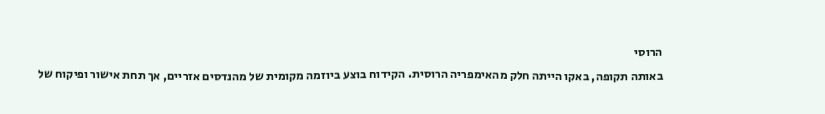הרוסי
באותה תקופה, באקו הייתה חלק מהאימפריה הרוסית. הקידוח בוצע ביוזמה מקומית של מהנדסים אזריים, אך תחת אישור ופיקוח של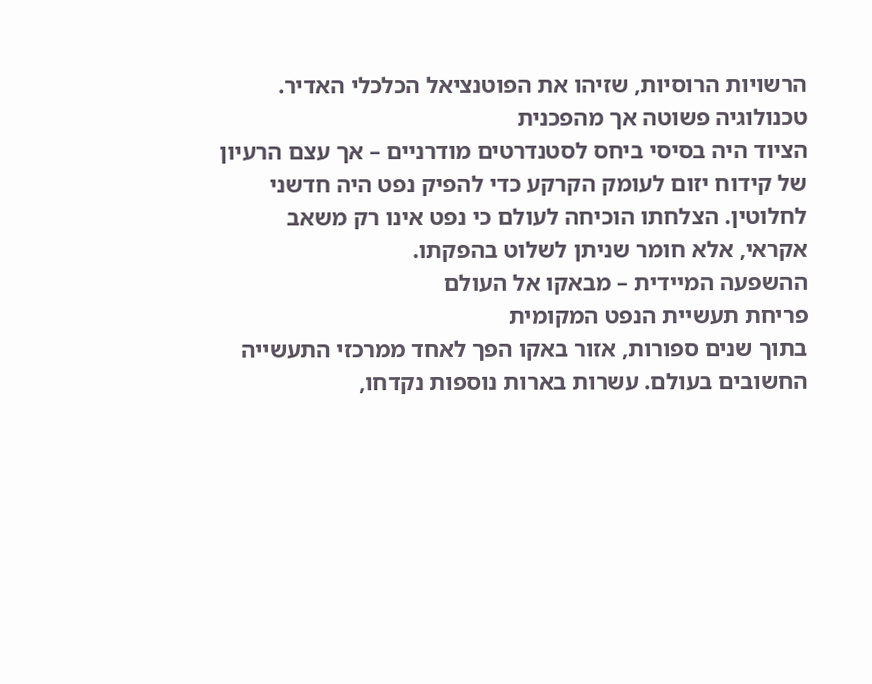הרשויות הרוסיות, שזיהו את הפוטנציאל הכלכלי האדיר.
טכנולוגיה פשוטה אך מהפכנית
הציוד היה בסיסי ביחס לסטנדרטים מודרניים – אך עצם הרעיון של קידוח יזום לעומק הקרקע כדי להפיק נפט היה חדשני לחלוטין. הצלחתו הוכיחה לעולם כי נפט אינו רק משאב אקראי, אלא חומר שניתן לשלוט בהפקתו.
ההשפעה המיידית – מבאקו אל העולם
פריחת תעשיית הנפט המקומית
בתוך שנים ספורות, אזור באקו הפך לאחד ממרכזי התעשייה החשובים בעולם. עשרות בארות נוספות נקדחו,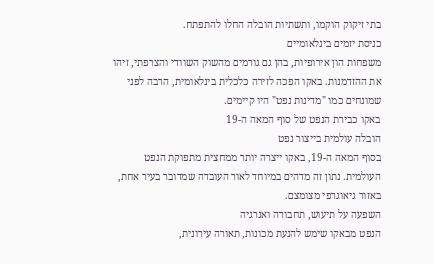בתי זיקוק הוקמו, ותשתיות הובלה החלו להתפתח.
כניסת יזמים בינלאומיים
משפחות הון אירופיות, בהן גם גורמים מהשוק השוודי והצרפתי, זיהו את ההזדמנות. באקו הפכה לזירה כלכלית בינלאומית, הרבה לפני שמונחים כמו "מדינות נפט" היו קיימים.
באקו כבירת הנפט של סוף המאה ה-19
הובלה עולמית בייצור נפט
בסוף המאה ה-19, באקו ייצרה יותר ממחצית מתפוקת הנפט העולמית. נתון זה מדהים במיוחד לאור העובדה שמדובר בעיר אחת, באזור גיאוגרפי מצומצם.
השפעה על תיעוש, תחבורה ואנרגיה
הנפט מבאקו שימש להנעת מכונות, תאורה עירונית,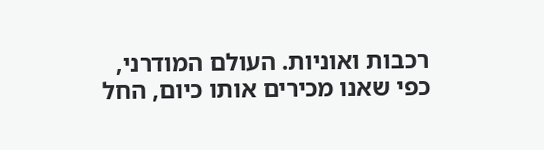רכבות ואוניות. העולם המודרני, כפי שאנו מכירים אותו כיום, החל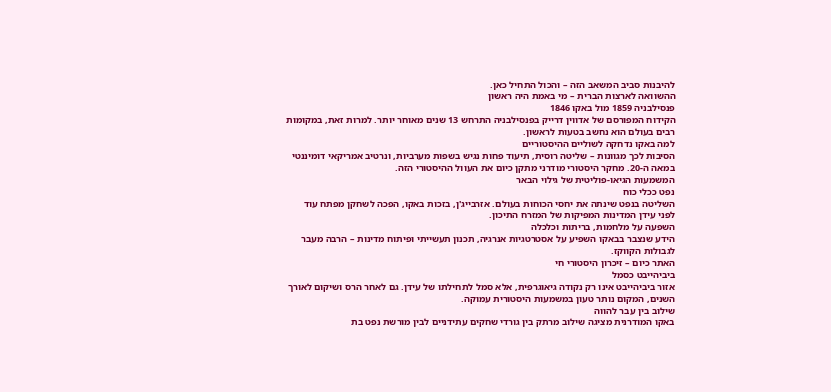להיבנות סביב המשאב הזה – והכול התחיל כאן.
ההשוואה לארצות הברית – מי באמת היה ראשון
פנסילבניה 1859 מול באקו 1846
הקידוח המפורסם של אדווין דרייק בפנסילבניה התרחש 13 שנים מאוחר יותר. למרות זאת, במקומות רבים בעולם הוא נחשב בטעות לראשון.
למה באקו נדחקה לשוליים ההיסטוריים
הסיבות לכך מגוונות – שליטה רוסית, תיעוד פחות נגיש בשפות מערביות, ונרטיב אמריקאי דומיננטי במאה ה-20. מחקר היסטורי מודרני מתקן כיום את העוול ההיסטורי הזה.
המשמעות הגיאו-פוליטית של גילוי הבאר
נפט ככלי כוח
השליטה בנפט שינתה את יחסי הכוחות בעולם. אזרבייג'ן, בזכות באקו, הפכה לשחקן מפתח עוד לפני עידן המדינות המפיקות של המזרח התיכון.
השפעה על מלחמות, בריתות וכלכלה
הידע שנצבר בבאקו השפיע על אסטרטגיות אנרגיה, תכנון תעשייתי ופיתוח מדינות – הרבה מעבר לגבולות הקווקז.
האתר כיום – זיכרון היסטורי חי
ביביהייבט כסמל
אזור ביביהייבט אינו רק נקודה גיאוגרפית, אלא סמל לתחילתו של עידן. גם לאחר הרס ושיקום לאורך השנים, המקום נותר טעון במשמעות היסטורית עמוקה.
שילוב בין עבר להווה
באקו המודרנית מציגה שילוב מרתק בין גורדי שחקים עתידניים לבין מורשת נפט בת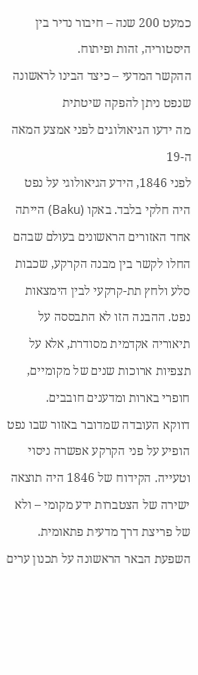כמעט 200 שנה – חיבור נדיר בין היסטוריה, זהות ופיתוח.
ההקשר המדעי – כיצד הבינו לראשונה שנפט ניתן להפקה שיטתית
מה ידעו הגיאולוגים לפני אמצע המאה ה-19
לפני 1846, הידע הגיאולוגי על נפט היה חלקי בלבד. באקו (Baku) הייתה אחד האזורים הראשונים בעולם שבהם החלו לקשר בין מבנה הקרקע, שכבות סלע ולחץ תת-קרקעי לבין הימצאות נפט. ההבנה הזו לא התבססה על תיאוריה אקדמית מסודרת, אלא על תצפיות ארוכות שנים של מקומיים, חופרי בארות ומדענים חובבים.
דווקא העובדה שמדובר באזור שבו נפט הופיע על פני הקרקע אפשרה ניסוי וטעייה. הקידוח של 1846 היה תוצאה ישירה של הצטברות ידע מקומי – ולא של פריצת דרך מדעית פתאומית.
השפעת הבאר הראשונה על תכנון ערים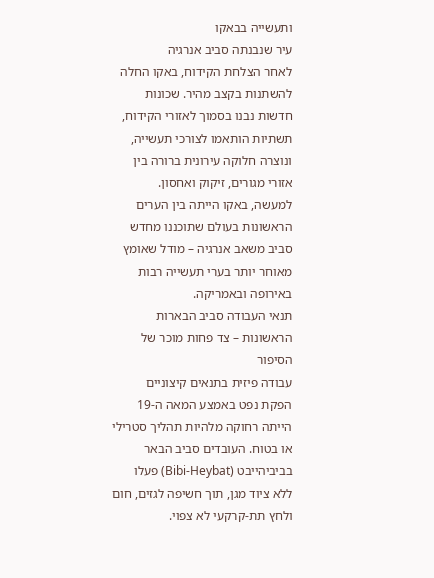ותעשייה בבאקו
עיר שנבנתה סביב אנרגיה
לאחר הצלחת הקידוח, באקו החלה להשתנות בקצב מהיר. שכונות חדשות נבנו בסמוך לאזורי הקידוח, תשתיות הותאמו לצורכי תעשייה, ונוצרה חלוקה עירונית ברורה בין אזורי מגורים, זיקוק ואחסון.
למעשה, באקו הייתה בין הערים הראשונות בעולם שתוכננו מחדש סביב משאב אנרגיה – מודל שאומץ מאוחר יותר בערי תעשייה רבות באירופה ובאמריקה.
תנאי העבודה סביב הבארות הראשונות – צד פחות מוכר של הסיפור
עבודה פיזית בתנאים קיצוניים
הפקת נפט באמצע המאה ה-19 הייתה רחוקה מלהיות תהליך סטרילי או בטוח. העובדים סביב הבאר בביביהייבט (Bibi-Heybat) פעלו ללא ציוד מגן, תוך חשיפה לגזים, חום ולחץ תת-קרקעי לא צפוי.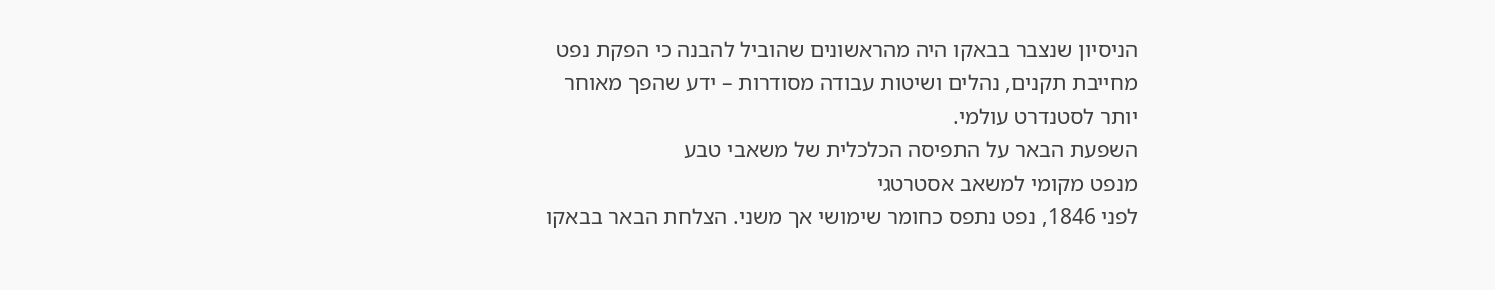הניסיון שנצבר בבאקו היה מהראשונים שהוביל להבנה כי הפקת נפט מחייבת תקנים, נהלים ושיטות עבודה מסודרות – ידע שהפך מאוחר יותר לסטנדרט עולמי.
השפעת הבאר על התפיסה הכלכלית של משאבי טבע
מנפט מקומי למשאב אסטרטגי
לפני 1846, נפט נתפס כחומר שימושי אך משני. הצלחת הבאר בבאקו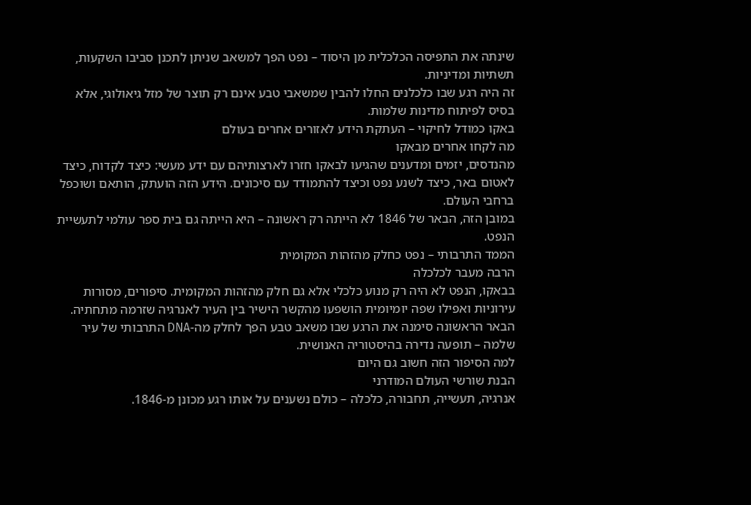שינתה את התפיסה הכלכלית מן היסוד – נפט הפך למשאב שניתן לתכנן סביבו השקעות, תשתיות ומדיניות.
זה היה רגע שבו כלכלנים החלו להבין שמשאבי טבע אינם רק תוצר של מזל גיאולוגי, אלא בסיס לפיתוח מדינות שלמות.
באקו כמודל לחיקוי – העתקת הידע לאזורים אחרים בעולם
מה לקחו אחרים מבאקו
מהנדסים, יזמים ומדענים שהגיעו לבאקו חזרו לארצותיהם עם ידע מעשי: כיצד לקדוח, כיצד לאטום באר, כיצד לשנע נפט וכיצד להתמודד עם סיכונים. הידע הזה הועתק, הותאם ושוכפל ברחבי העולם.
במובן הזה, הבאר של 1846 לא הייתה רק ראשונה – היא הייתה גם בית ספר עולמי לתעשיית הנפט.
הממד התרבותי – נפט כחלק מהזהות המקומית
הרבה מעבר לכלכלה
בבאקו, הנפט לא היה רק מנוע כלכלי אלא גם חלק מהזהות המקומית. סיפורים, מסורות עירוניות ואפילו שפה יומיומית הושפעו מהקשר הישיר בין העיר לאנרגיה שזרמה מתחתיה.
הבאר הראשונה סימנה את הרגע שבו משאב טבע הפך לחלק מה-DNA התרבותי של עיר שלמה – תופעה נדירה בהיסטוריה האנושית.
למה הסיפור הזה חשוב גם היום
הבנת שורשי העולם המודרני
אנרגיה, תעשייה, תחבורה, כלכלה – כולם נשענים על אותו רגע מכונן מ-1846.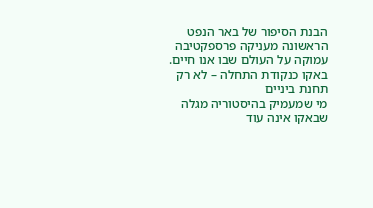הבנת הסיפור של באר הנפט הראשונה מעניקה פרספקטיבה עמוקה על העולם שבו אנו חיים.
באקו כנקודת התחלה – לא רק תחנת ביניים
מי שמעמיק בהיסטוריה מגלה שבאקו אינה עוד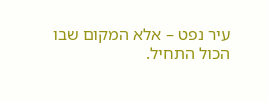עיר נפט – אלא המקום שבו הכול התחיל.